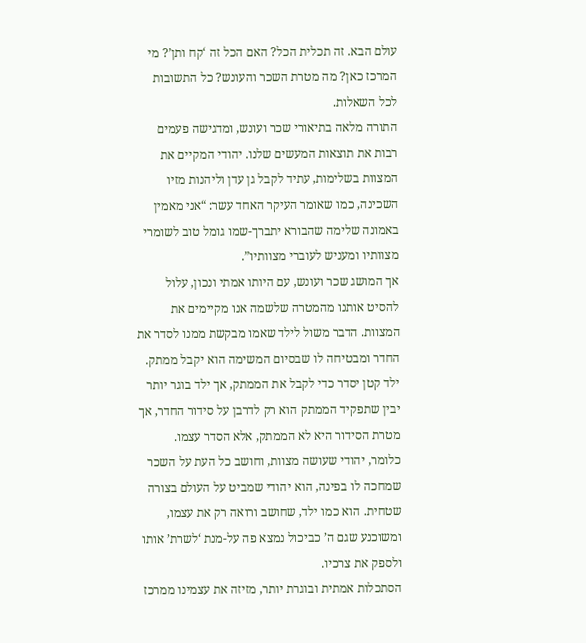עולם הבא. זה תכלית הכל? האם הכל זה ‘קח ותן’? מי המרכז כאן? מה מטרת השכר והעונש? כל התשובות לכל השאלות.
התורה מלאה בתיאורי שכר ועונש, ומדגישה פעמים רבות את תוצאות המעשים שלנו. יהודי המקיים את המצוות בשלימות, עתיד לקבל גן עדן וליהנות מזיו השכינה, כמו שאומר העיקר האחד עשר: “אני מאמין באמונה שלימה שהבורא יתברך-שמו גומל טוב לשומרי מצוותיו ומעניש לעוברי מצוותיו”.
אך המושג שכר ועונש, עם היותו אמתי ונכון, עלול להסיט אותנו מהמטרה שלשמה אנו מקיימים את המצוות. הדבר משול לילד שאמו מבקשת ממנו לסדר את החדר ומבטיחה לו שבסיום המשימה הוא יקבל ממתק. ילד קטן יסדר כדי לקבל את הממתק, אך ילד בוגר יותר יבין שתפקיד הממתק הוא רק לדרבן על סידור החדר, אך מטרת הסידור היא לא הממתק, אלא הסדר עצמו.
כלומר, יהודי שעושה מצוות, וחושב כל העת על השכר שמחכה לו בפינה, הוא יהודי שמביט על העולם בצורה שטחית. הוא כמו ילד, שחושב ורואה רק את עצמו, ומשוכנע שגם ה’ כביכול נמצא פה על-מנת ‘לשרת’ אותו ולספק את צרכיו.
הסתכלות אמתית ובוגרת יותר, מזיזה את עצמינו ממרכז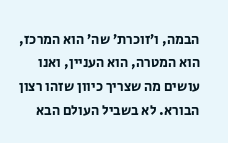הבמה, ו’זוכרת’ שה’ הוא המרכז, הוא המטרה, הוא העניין, ואנו עושים מה שצריך כיוון שזהו רצון הבורא. לא בשביל העולם הבא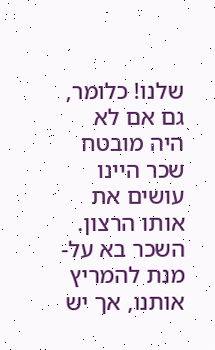שלנו! כלומר, גם אם לא היה מובטח שכר היינו עושים את אותו הרצון. השכר בא על-מנת להמריץ אותנו, אך יש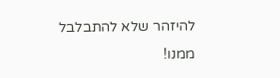להיזהר שלא להתבלבל ממנו!